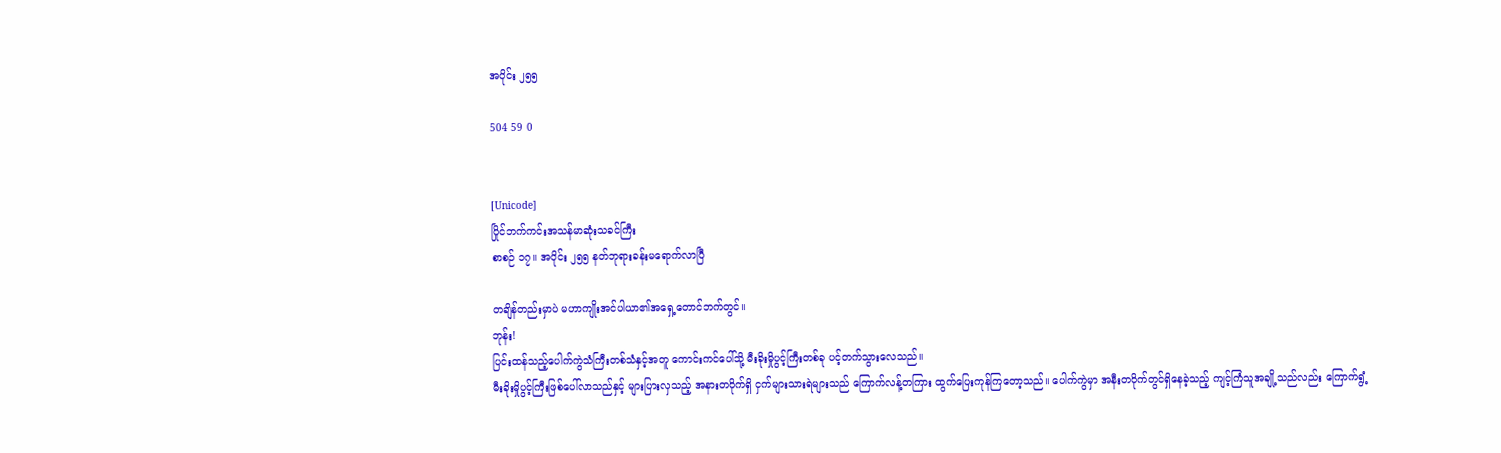အပိုင်း ၂၅၅

504 59 0


[Unicode]
ပြိုင်ဘက်ကင်းအသန်မာဆုံးသခင်ကြီး
စာစဉ် ၁၇။ အပိုင်း ၂၅၅ နတ်ဘုရားခန်းမရောက်လာပြီ

တချိန်တည်းမှာပဲ မဟာကျိုးအင်ပါယာ၏အရှေ့တောင်ဘက်တွင်။
ဘုန်း!
ပြင်းထန်သည့်ပေါက်ကွဲသံကြီးတစ်သံနှင့်အတူ ကောင်းကင်ပေါ်သို့ မီးခိုးမှိုပွင့်ကြီးတစ်ခု ပင့်တက်သွားလေသည်။
မီးခိုးမှိုပွင့်ကြီးဖြစ်ပေါ်လာသည်နှင့် များပြားလှသည့် အနားတဝိုက်ရှိ ငှက်များသားရဲများသည် ကြောက်လန့်တကြား ထွက်ပြေးကုန်ကြတော့သည်။ ပေါက်ကွဲမှာ အနီးတဝိုက်တွင်ရှိနေခဲ့သည့် ကျင့်ကြံသူအချို့သည်လည်း ကြောက်ရွံ့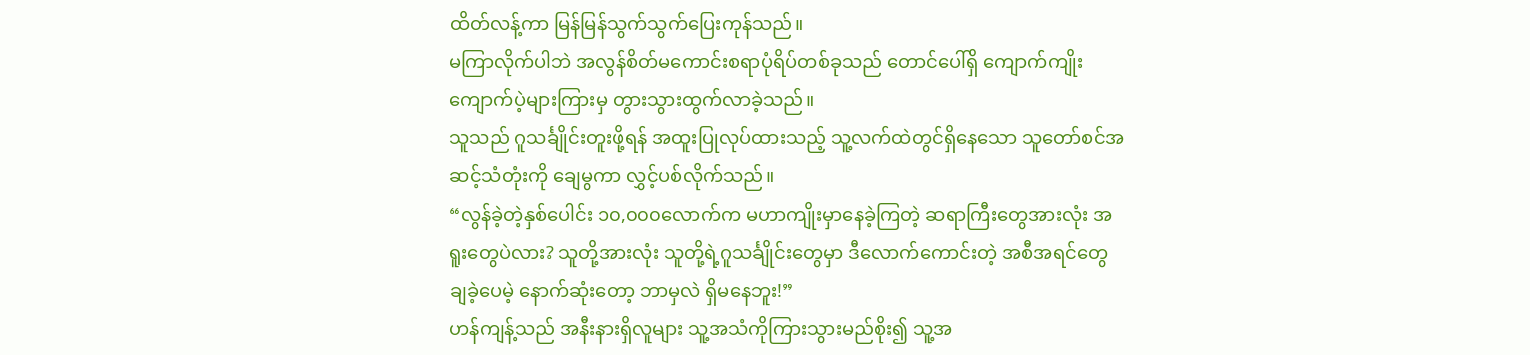ထိတ်လန့်ကာ မြန်မြန်သွက်သွက်ပြေးကုန်သည်။
မကြာလိုက်ပါဘဲ အလွန်စိတ်မကောင်းစရာပုံရိပ်တစ်ခုသည် တောင်ပေါ်ရှိ ကျောက်ကျိုးကျောက်ပဲ့များကြားမှ တွားသွားထွက်လာခဲ့သည်။
သူသည် ဂူသင်္ချိုင်းတူးဖို့ရန် အထူးပြုလုပ်ထားသည့် သူ့လက်ထဲတွင်ရှိနေသော သူတော်စင်အဆင့်သံတုံးကို ချေမွကာ လွှင့်ပစ်လိုက်သည်။
“လွန်ခဲ့တဲ့နှစ်ပေါင်း ၁၀,၀၀၀လောက်က မဟာကျိုးမှာနေခဲ့ကြတဲ့ ဆရာကြီးတွေအားလုံး အရူးတွေပဲလား? သူတို့အားလုံး သူတို့ရဲ့ဂူသင်္ချိုင်းတွေမှာ ဒီလောက်ကောင်းတဲ့ အစီအရင်တွေ ချခဲ့ပေမဲ့ နောက်ဆုံးတော့ ဘာမှလဲ ရှိမနေဘူး!”
ဟန်ကျန့်သည် အနီးနားရှိလူများ သူ့အသံကိုကြားသွားမည်စိုး၍ သူ့အ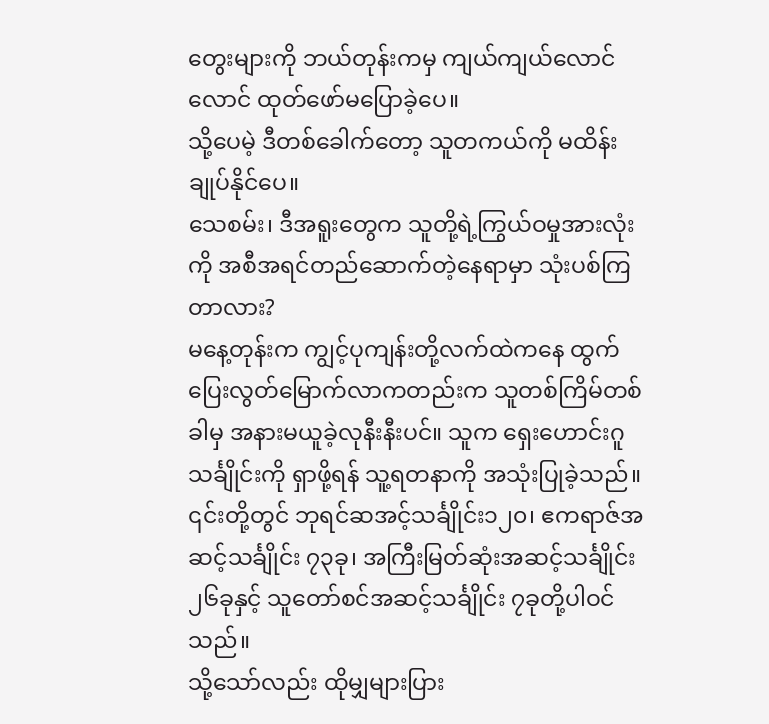တွေးများကို ဘယ်တုန်းကမှ ကျယ်ကျယ်လောင်လောင် ထုတ်ဖော်မပြောခဲ့ပေ။
သို့ပေမဲ့ ဒီတစ်ခေါက်တော့ သူတကယ်ကို မထိန်းချုပ်နိုင်ပေ။
သေစမ်း၊ ဒီအရူးတွေက သူတို့ရဲ့ကြွယ်ဝမှုအားလုံးကို အစီအရင်တည်ဆောက်တဲ့နေရာမှာ သုံးပစ်ကြတာလား?
မနေ့တုန်းက ကျွင့်ပုကျန်းတို့လက်ထဲကနေ ထွက်ပြေးလွတ်မြောက်လာကတည်းက သူတစ်ကြိမ်တစ်ခါမှ အနားမယူခဲ့လုနီးနီးပင်။ သူက ရှေးဟောင်းဂူသင်္ချိုင်းကို ရှာဖို့ရန် သူ့ရတနာကို အသုံးပြုခဲ့သည်။
၎င်းတို့တွင် ဘုရင်ဆအင့်သင်္ချိုင်း၁၂၀၊ ဧကရာဇ်အဆင့်သင်္ချိုင်း ၇၃ခု၊ အကြီးမြတ်ဆုံးအဆင့်သင်္ချိုင်း ၂၆ခုနှင့် သူတော်စင်အဆင့်သင်္ချိုင်း ၇ခုတို့ပါဝင်သည်။
သို့သော်လည်း ထိုမျှများပြား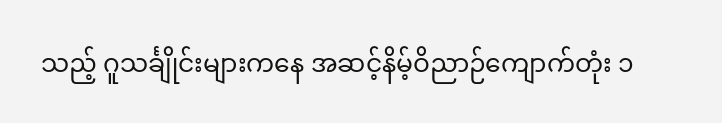သည့် ဂူသင်္ချိုင်းများကနေ အဆင့်နိမ့်ဝိညာဉ်ကျောက်တုံး ၁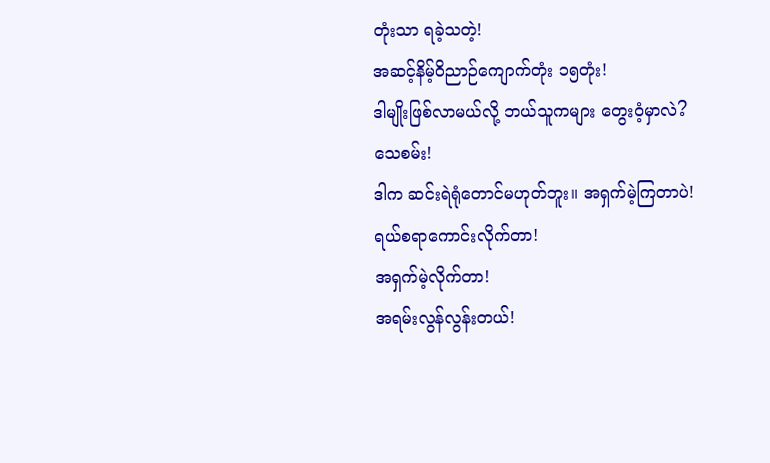တုံးသာ ရခဲ့သတဲ့!
အဆင့်နိမ့်ဝိညာဉ်ကျောက်တုံး ၁၅တုံး!
ဒါမျိုးဖြစ်လာမယ်လို့ ဘယ်သူကများ တွေးဝံ့မှာလဲ?
သေစမ်း!
ဒါက ဆင်းရဲရုံတောင်မဟုတ်ဘူး။ အရှက်မဲ့ကြတာပဲ!
ရယ်စရာကောင်းလိုက်တာ!
အရှက်မဲ့လိုက်တာ!
အရမ်းလွန်လွန်းတယ်!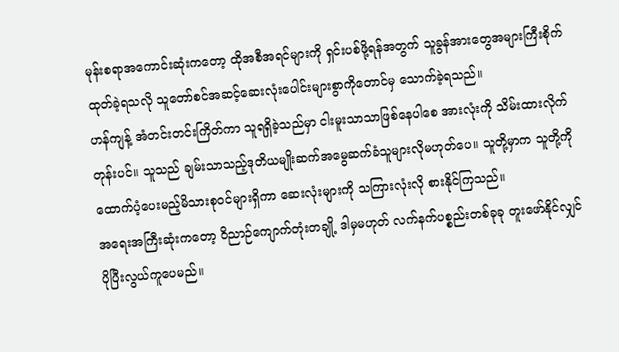မုန်းစရာအကောင်းဆုံးကတော့ ထိုအစီအရင်များကို ရှင်းပစ်ဖို့ရန်အတွက် သူခွန်အားတွေအများကြီးစိုက်ထုတ်ခဲ့ရသလို သူတော်စင်အဆင့်ဆေးလုံးပေါင်းများစွာကိုတောင်မှ သောက်ခဲ့ရသည်။
ဟန်ကျန့် အံတင်းတင်းကြိတ်ကာ သူရရှိခဲ့သည်မှာ ငါးမူးသာသာဖြစ်နေပါစေ အားလုံးကို သိမ်းထားလိုက်တုန်းပင်။ သူသည် ချမ်းသာသည့်ဒုတိယမျိုးဆက်အမွေဆက်ခံသူများလိုမဟုတ်ပေ။ သူတို့မှာက သူတို့ကိုထောက်ပံ့ပေးမည့်မိသားစုဝင်များရှိကာ ဆေးလုံးများကို သကြားလုံးလို စားနိုင်ကြသည်။
အရေးအကြီးဆုံးကတော့ ဝိညာဉ်ကျောက်တုံးတချို့ ဒါမှမဟုတ် လက်နက်ပစ္စည်းတစ်ခုခု တူးဖော်နိုင်လျှင် ပိုပြီးလွယ်ကူပေမည်။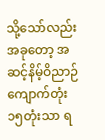သို့သော်လည်း အခုတော့ အဆင့်နိမ့်ဝိညာဉ်ကျောက်တုံး ၁၅တုံးသာ ရ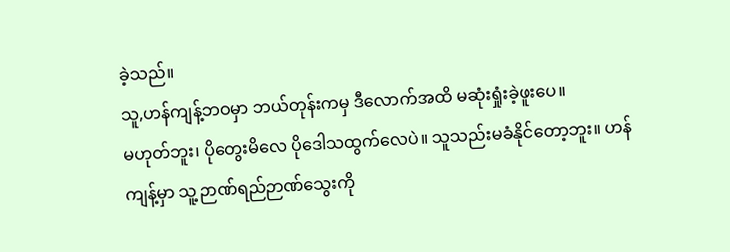ခဲ့သည်။
သူ,ဟန်ကျန့်ဘဝမှာ ဘယ်တုန်းကမှ ဒီလောက်အထိ မဆုံးရှုံးခဲ့ဖူးပေ။
မဟုတ်ဘူး၊ ပိုတွေးမိလေ ပိုဒေါသထွက်လေပဲ။ သူသည်းမခံနိုင်တော့ဘူး။ ဟန်ကျန့်မှာ သူ့ဉာဏ်ရည်ဉာဏ်သွေးကို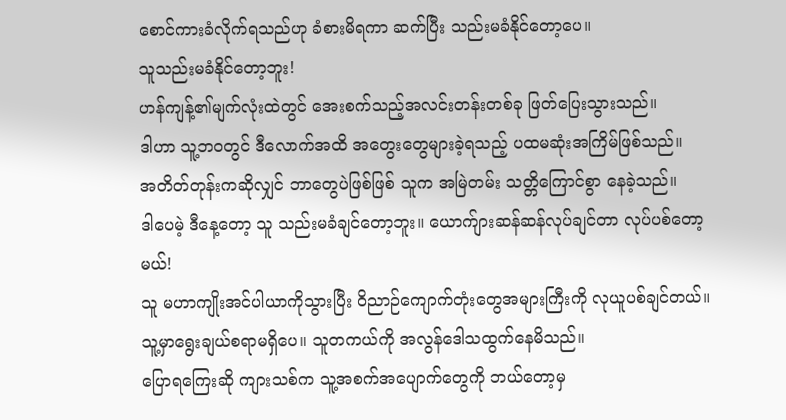စောင်ကားခံလိုက်ရသည်ဟု ခံစားမိရကာ ဆက်ပြီး သည်းမခံနိုင်တော့ပေ။
သူသည်းမခံနိုင်တော့ဘူး!
ဟန်ကျန့်၏မျက်လုံးထဲတွင် အေးစက်သည့်အလင်းတန်းတစ်ခု ဖြတ်ပြေးသွားသည်။
ဒါဟာ သူ့ဘဝတွင် ဒီလောက်အထိ အတွေးတွေများခဲ့ရသည့် ပထမဆုံးအကြိမ်ဖြစ်သည်။
အတိတ်တုန်းကဆိုလျှင် ဘာတွေပဲဖြစ်ဖြစ် သူက အမြဲတမ်း သတ္တိကြောင်စွာ နေခဲ့သည်။
ဒါပေမဲ့ ဒီနေ့တော့ သူ သည်းမခံချင်တော့ဘူး။ ယောက်ျားဆန်ဆန်လုပ်ချင်တာ လုပ်ပစ်တော့မယ်!
သူ မဟာကျိုးအင်ပါယာကိုသွားပြီး ဝိညာဉ်ကျောက်တုံးတွေအများကြီးကို လုယူပစ်ချင်တယ်။
သူ့မှာရွေးချယ်စရာမရှိပေ။ သူတကယ်ကို အလွန်ဒေါသထွက်နေမိသည်။
ပြောရကြေးဆို ကျားသစ်က သူ့အစက်အပျောက်တွေကို ဘယ်တော့မှ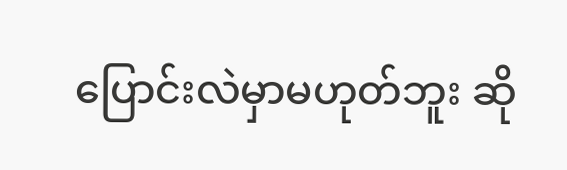ပြောင်းလဲမှာမဟုတ်ဘူး ဆို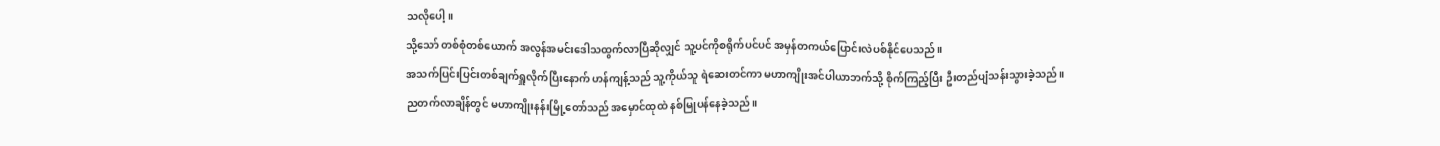သလိုပေါ့။
သို့သော် တစ်စုံတစ်ယောက် အလွန်အမင်းဒေါသထွက်လာပြီဆိုလျှင် သူ့ပင်ကိုစရိုက်ပင်ပင် အမှန်တကယ်ပြောင်းလဲပစ်နိုင်ပေသည်။
အသက်ပြင်းပြင်းတစ်ချက်ရှူလိုက်ပြီးနောက် ဟန်ကျန့်သည် သူ့ကိုယ်သူ ရဲဆေးတင်ကာ မဟာကျိုးအင်ပါယာဘက်သို့ စိုက်ကြည့်ပြီး ဦးတည်ပျံသန်းသွားခဲ့သည်။
ညတက်လာချိန်တွင် မဟာကျိုးနန်းမြို့တော်သည် အမှောင်ထုထဲ နစ်မြုပန်နေခဲ့သည်။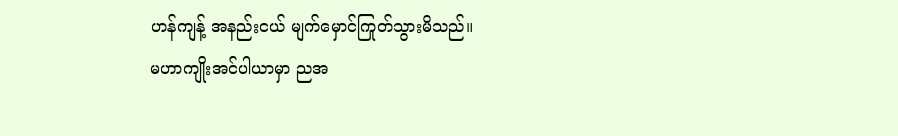ဟန်ကျန့် အနည်းငယ် မျက်မှောင်ကြုတ်သွားမိသည်။
မဟာကျိုးအင်ပါယာမှာ ညအ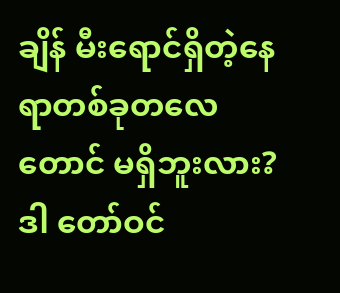ချိန် မီးရောင်ရှိတဲ့နေရာတစ်ခုတလေတောင် မရှိဘူးလား?
ဒါ တော်ဝင်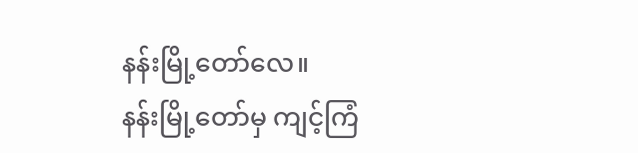နန်းမြို့တော်လေ။
နန်းမြို့တော်မှ ကျင့်ကြံ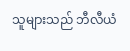သူများသည် ဘီလီယံ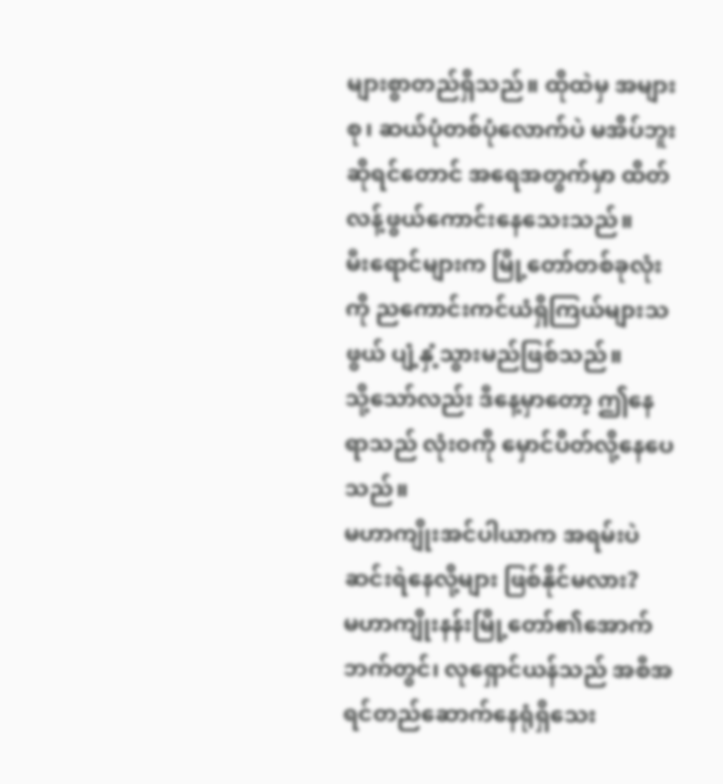များစွာတည်ရှိသည်။ ထိုထဲမှ အများစု၊ ဆယ်ပုံတစ်ပုံလောက်ပဲ မအိပ်ဘူးဆိုရင်တောင် အရေအတွက်မှာ ထိတ်လန့်ဖွယ်ကောင်းနေသေးသည်။
မီးရောင်များက မြို့တော်တစ်ခုလုံးကို ညကောင်းကင်ယံရှိကြယ်များသဖွယ် ပျံ့နှံ့သွားမည်ဖြစ်သည်။
သို့သော်လည်း ဒီနေ့မှာတော့ ဤနေရာသည် လုံးဝကို မှောင်ပိတ်လို့နေပေသည်။
မဟာကျိုးအင်ပါယာက အရမ်းပဲဆင်းရဲနေလို့များ ဖြစ်နိုင်မလား?
မဟာကျိုးနန်းမြို့တော်၏အောက်ဘက်တွင်၊ လုရှောင်ယန်သည် အစီအရင်တည်ဆောက်နေရုံရှိသေး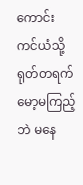ကောင်းကင်ယံသို့ ရုတ်တရက် မော့မကြည့်ဘဲ မနေ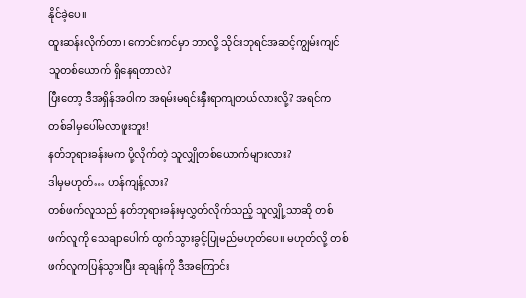နိုင်ခဲ့ပေ။
ထူးဆန်းလိုက်တာ၊ ကောင်းကင်မှာ ဘာလို့ သိုင်းဘုရင်အဆင့်ကျွမ်းကျင်သူတစ်ယောက် ရှိနေရတာလဲ?
ပြီးတော့ ဒီအရှိန်အဝါက အရမ်းမရင်းနှီးရာကျတယ်လားလို့? အရင်က တစ်ခါမှပေါ်မလာဖူးဘူး!
နတ်ဘုရားခန်းမက ပို့လိုက်တဲ့ သူလျှိုတစ်ယောက်များလား?
ဒါမှမဟုတ်… ဟန်ကျန့်လား?
တစ်ဖက်လူသည် နတ်ဘုရားခန်းမှလွှတ်လိုက်သည့် သူလျှို့သာဆို တစ်ဖက်လူကို သေချာပေါက် ထွက်သွားခွင့်ပြုမည်မဟုတ်ပေ။ မဟုတ်လို့ တစ်ဖက်လူကပြန်သွားပြီး ဆုချန်ကို ဒီအကြောင်း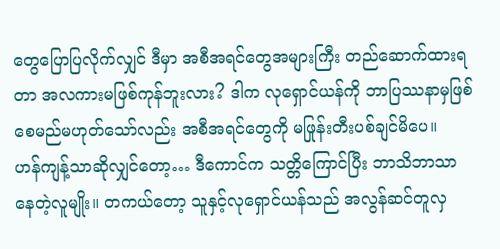တွေပြောပြလိုက်လျှင် ဒီမှာ အစီအရင်တွေအများကြီး တည်ဆောက်ထားရတာ အလကားမဖြစ်ကုန်ဘူးလား? ဒါက လုရှောင်ယန်ကို ဘာပြဿနာမှဖြစ်စေမည်မဟုတ်သော်လည်း အစီအရင်တွေကို မဖြုန်းတီးပစ်ချင်မိပေ။
ဟန်ကျန့်သာဆိုလျှင်တော့… ဒီကောင်က သတ္တိကြောင်ပြီး ဘာသိဘာသာနေတဲ့လူမျိုး။ တကယ်တော့ သူနှင့်လုရှောင်ယန်သည် အလွန်ဆင်တူလှ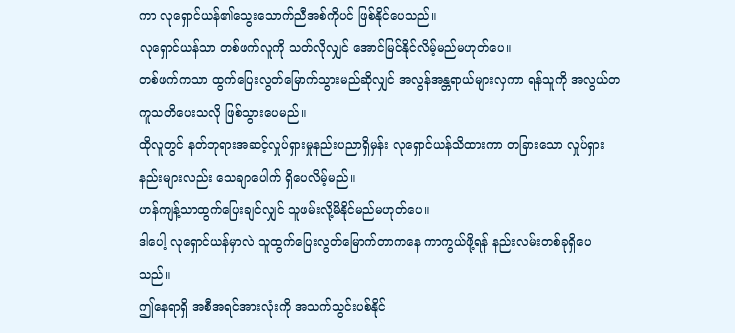ကာ လုရှောင်ယန်၏သွေးသောက်ညီအစ်ကိုပင် ဖြစ်နိုင်ပေသည်။
လုရှောင်ယန်သာ တစ်ဖက်လူကို သတ်လိုလျှင် အောင်မြင်နိုင်လိမ့်မည်မဟုတ်ပေ။
တစ်ဖက်ကသာ ထွက်ပြေးလွတ်မြောက်သွားမည်ဆိုလျှင် အလွန်အန္တရာယ်များလှကာ ရန်သူကို အလွယ်တကူသတိပေးသလို ဖြစ်သွားပေမည်။
ထိုလူတွင် နတ်ဘုရားအဆင့်လှုပ်ရှားမှုနည်းပညာရှိမှန်း လုရှောင်ယန်သိထားကာ တခြားသော လှုပ်ရှားနည်းများလည်း သေချာပေါက် ရှိပေလိမ့်မည်။
ဟန်ကျန့်သာထွက်ပြေးချင်လျှင် သူဖမ်းလို့မိနိုင်မည်မဟုတ်ပေ။
ဒါပေါ့ လုရှောင်ယန်မှာလဲ သူထွက်ပြေးလွတ်မြောက်တာကနေ ကာကွယ်ဖို့ရန် နည်းလမ်းတစ်ခုရှိပေသည်။
ဤနေရာရှိ အစီအရင်အားလုံးကို အသက်သွင်းပစ်နိုင်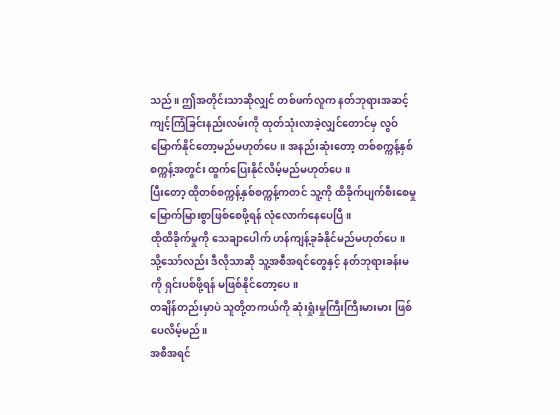သည်။ ဤအတိုင်းသာဆိုလျှင် တစ်ဖက်လူက နတ်ဘုရားအဆင့်ကျင့်ကြံခြင်းနည်းလမ်းကို ထုတ်သုံးလာခဲ့လျှင်တောင်မှ လွဝ်မြောက်နိုင်တော့မည်မဟုတ်ပေ။ အနည်းဆုံးတော့ တစ်စက္ကန့်နှစ်စက္ကန့်အတွင်း ထွက်ပြေးနိုင်လိမ့်မည်မဟုတ်ပေ။
ပြီးတော့ ထိုတစ်စက္ကန့်နှစ်စက္ကန့်ကတင် သူ့ကို ထိခိုက်ပျက်စီးစေမှုမြောက်မြားစွာဖြစ်စေဖို့ရန် လုံလောက်နေပေပြီ။
ထိုထိခိုက်မှုကို သေချာပေါက် ဟန်ကျန့်ခုခံနိုင်မည်မဟုတ်ပေ။
သို့သော်လည်း ဒီလိုသာဆို သူ့အစီအရင်တွေနှင့် နတ်ဘုရားခန်းမကို ရှင်းပစ်ဖို့ရန် မဖြစ်နိုင်တော့ပေ။
တချိန်တည်းမှာပဲ သူတို့တကယ်ကို ဆုံးရှုံးမှုကြီးကြီးမားမား ဖြစ်ပေလိမ့်မည်။
အစီအရင်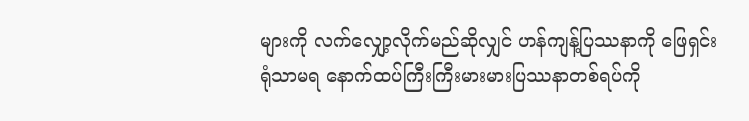များကို လက်လျှော့လိုက်မည်ဆိုလျှင် ဟန်ကျန့်ပြဿနာကို ဖြေရှင်းရုံသာမရ နောက်ထပ်ကြီးကြီးမားမားပြဿနာတစ်ရပ်ကို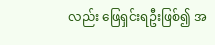လည်း ဖြေရှင်းရဦးဖြစ်၍ အ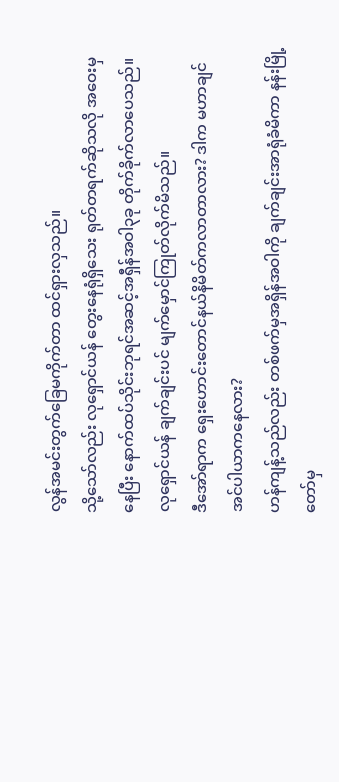လွန်အမင်းတွက်ခြေမကိုက်တာ ထင်ရှားလှသည်။
သို့သော်လည်း လုရှောင်ယန် တွေးနေရုံရှိသေး ရုတ်တရက်ဆိုသလို အဝေးမှနေပြီး နောက်ထပ်သိုင်းဘုရင်အဆင့်အရှီန်အဝါ၃ခု တိုက်ခိုက်လာပေသည်။
လုရှောင်ယန် ချက်ချင်းပင် မျက်မှောင်ကြုတ်လိုက်မိသည်။
ဒီအော်ရာက ရှေးဟောင်းတောင်နယ်နိမိတ်ကလာတာလား? ဒါက မဟာချင်အင်ပါယာကနေလား?
ဟန်ကျန့်သည်လည်း တစ်ဖက်မှအရှိန်အဝါကို ချက်ချင်းအာရုံခံမိကာ နန်းမြို့တော်မှ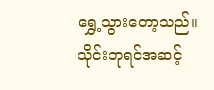ရွှေ့သွားတော့သည်။
သိုင်းဘုရင်အဆင့်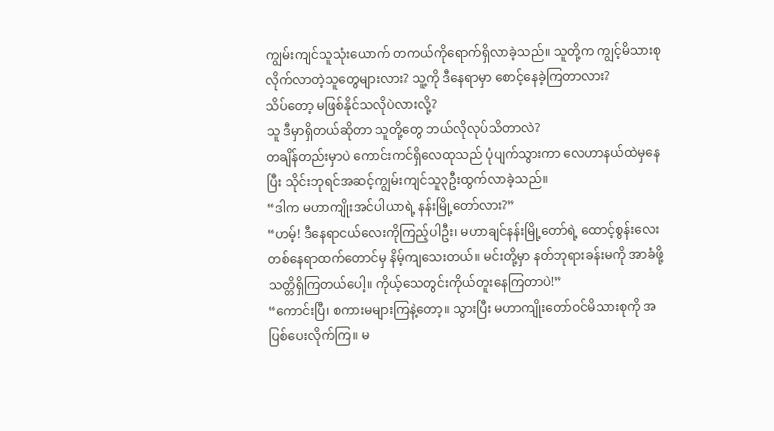ကျွမ်းကျင်သူသုံးယောက် တကယ်ကိုရောက်ရှိလာခဲ့သည်။ သူတို့က ကျွင့်မိသားစုလိုက်လာတဲ့သူတွေများလား? သူ့ကို ဒီနေရာမှာ စောင့်နေခဲ့ကြတာလား?
သိပ်တော့ မဖြစ်နိုင်သလိုပဲလားလို့?
သူ ဒီမှာရှိတယ်ဆိုတာ သူတို့တွေ ဘယ်လိုလုပ်သိတာလဲ?
တချိန်တည်းမှာပဲ ကောင်းကင်ရှိလေထုသည် ပုံပျက်သွားကာ လေဟာနယ်ထဲမှနေပြီး သိုင်းဘုရင်အဆင့်ကျွမ်းကျင်သူ၃ဦးထွက်လာခဲ့သည်။
“ဒါက မဟာကျိုးအင်ပါယာရဲ့ နန်းမြို့တော်လား?”
“ဟမ့်! ဒီနေရာငယ်လေးကိုကြည့်ပါဦး၊ မဟာချင်နန်းမြို့တော်ရဲ့ ထောင့်စွန်းလေးတစ်နေရာထက်တောင်မှ နိမ့်ကျသေးတယ်။ မင်းတို့မှာ နတ်ဘုရားခန်းမကို အာခံဖို့ သတ္တိရှိကြတယ်ပေါ့။ ကိုယ့်သေတွင်းကိုယ်တူးနေကြတာပဲ!”
“ကောင်းပြီ၊ စကားမများကြနဲ့တော့။ သွားပြီး မဟာကျိုးတော်ဝင်မိသားစုကို အပြစ်ပေးလိုက်ကြ။ မ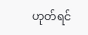ဟုတ်ရင်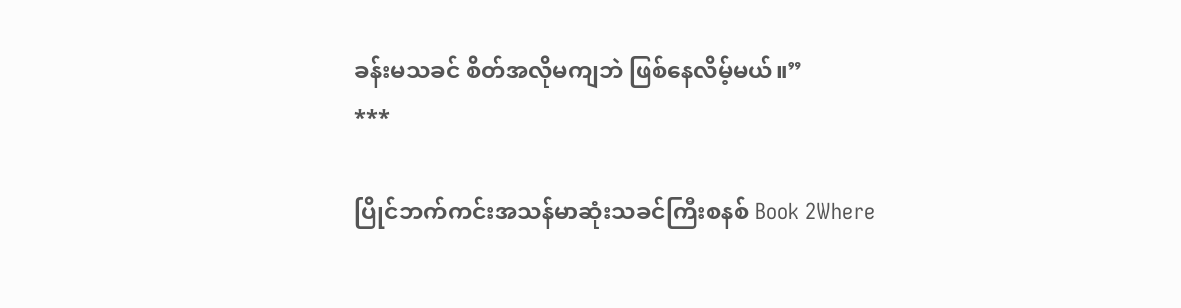ခန်းမသခင် စိတ်အလိုမကျဘဲ ဖြစ်နေလိမ့်မယ်။”
***

ပြိုင်ဘက်ကင်းအသန်မာဆုံးသခင်ကြီးစနစ် Book 2Where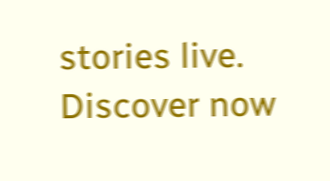stories live. Discover now